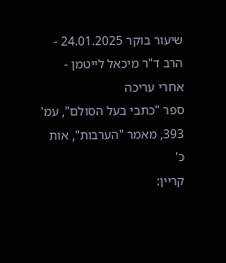שיעור בוקר 24.01.2025 - הרב ד"ר מיכאל לייטמן - אחרי עריכה
ספר "כתבי בעל הסולם", עמ' 393, מאמר "הערבות", אות כ'
קריין: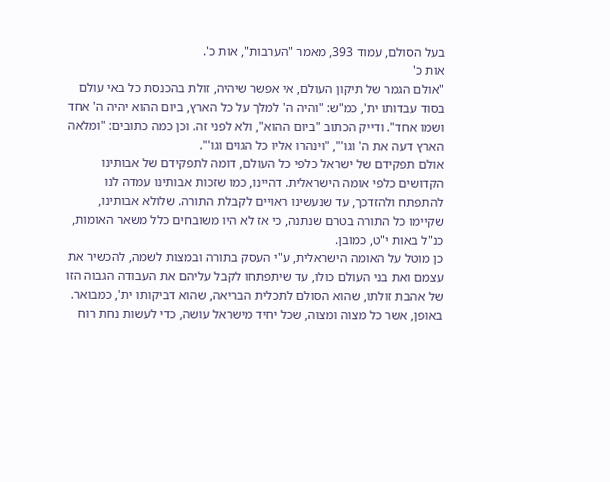בעל הסולם, עמוד 393, מאמר "הערבות", אות כ'.
אות כ'
"אולם הגמר של תיקון העולם, אי אפשר שיהיה, זולת בהכנסת כל באי עולם בסוד עבדותו ית', כמ"ש: "והיה ה' למלך על כל הארץ, ביום ההוא יהיה ה' אחד ושמו אחד". ודייק הכתוב "ביום ההוא", ולא לפני זה. וכן כמה כתובים: "ומלאה הארץ דעה את ה' וגו'", "וינהרו אליו כל הגוים וגו'".
אולם תפקידם של ישראל כלפי כל העולם, דומה לתפקידם של אבותינו הקדושים כלפי אומה הישראלית. דהיינו, כמו שזכות אבותינו עמדה לנו להתפתח ולהזדכך, עד שנעשינו ראויים לקבלת התורה. שלולא אבותינו, שקיימו כל התורה בטרם שנתנה, כי אז לא היו משובחים כלל משאר האומות, כנ"ל באות י"ט, כמובן.
כן מוטל על האומה הישראלית, ע"י העסק בתורה ובמצות לשמה, להכשיר את עצמם ואת בני העולם כולו, עד שיתפתחו לקבל עליהם את העבודה הגבוה הזו של אהבת זולתו, שהוא הסולם לתכלית הבריאה, שהוא דביקותו ית', כמבואר.
באופן, אשר כל מצוה ומצוה, שכל יחיד מישראל עושה, כדי לעשות נחת רוח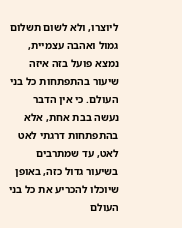ליוצרו, ולא לשום תשלום גמול ואהבה עצמיית, נמצא פועל בזה איזה שיעור בהתפתחות כל בני העולם. כי אין הדבר נעשה בבת אחת, אלא בהתפתחות דרגתי לאט לאט, עד שמתרבים בשיעור גדול כזה, באופן שיוכלו להכריע את כל בני העולם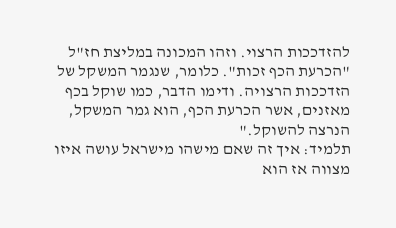להזדככות הרצוי. וזהו המכונה במליצת חז"ל "הכרעת הכף זכות". כלומר, שנגמר המשקל של הזדככות הרצויה. ודימו הדבר, כמו שוקל בכף מאזנים, אשר הכרעת הכף, הוא גמר המשקל, הנרצה להשוקל."
תלמיד: איך זה שאם מישהו מישראל עושה איזו מצווה אז הוא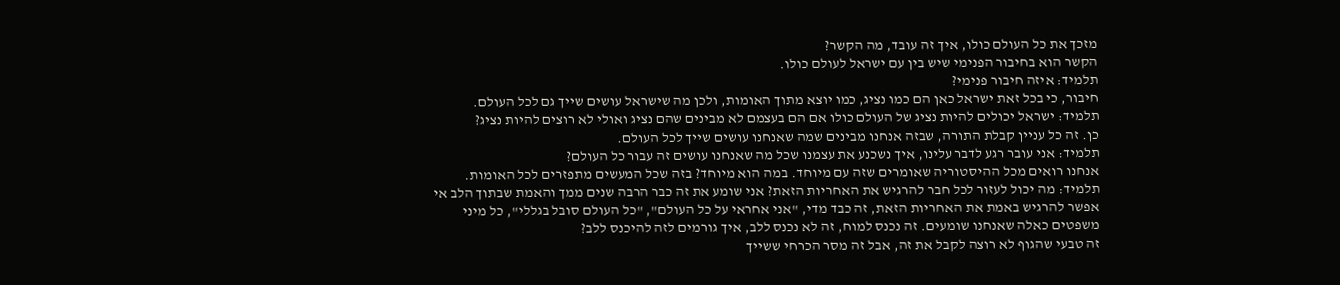מזכך את כל העולם כולו, איך זה עובד, מה הקשר?
הקשר הוא בחיבור הפנימי שיש בין עם ישראל לעולם כולו.
תלמיד: איזה חיבור פנימי?
חיבור, כי בכל זאת ישראל כאן הם כמו נציג, כמו יוצא מתוך האומות, ולכן מה שישראל עושים שייך גם לכל העולם.
תלמיד: ישראל יכולים להיות נציג של העולם כולו אם הם בעצמם לא מבינים שהם נציג ואולי לא רוצים להיות נציג?
כן. זה כל עניין קבלת התורה, שבזה אנחנו מבינים שמה שאנחנו עושים שייך לכל העולם.
תלמיד: אני עובר רגע לדבר עלינו, איך נשכנע את עצמנו שכל מה שאנחנו עושים זה עבור כל העולם?
אנחנו רואים מכל ההיסטוריה שאומרים שזה עם מיוחד. במה הוא מיוחד? בזה שכל המעשים מתפזרים לכל האומות.
תלמיד: מה יכול לעזור לכל חבר להרגיש את האחריות הזאת? אני שומע את זה כבר הרבה שנים ממך והאמת שבתוך הלב אי אפשר להרגיש באמת את האחריות הזאת, זה כבד מדי, "אני אחראי על כל העולם", "כל העולם סובל בגללי", כל מיני משפטים כאלה שאנחנו שומעים. זה נכנס למוח, זה לא נכנס ללב, איך גורמים לזה להיכנס ללב?
זה טבעי שהגוף לא רוצה לקבל את זה, אבל זה מסר הכרחי ששייך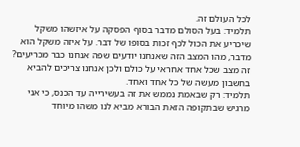לכל העולם זה.
תלמיד: בעל הסולם מדבר בסוף הפסקה על איזשהו משקל שיכריע את הכול לכף זכות בסופו של דבר. על איזה משקל הוא מדבר, מהו המצב הזה שאנחנו יודעים שפה אנחנו כבר מכריעים?
זה מצב שכל אחד אחראי על כולם ולכן אנחנו צריכים להביא בחשבון מעשה של כל אחד ואחד.
תלמיד: רק שבאמת נממש את זה בעשירייה עד הכנס, כי אני מרגיש שבתקופה הזאת הבורא מביא לנו משהו מיוחד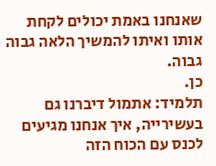שאנחנו באמת יכולים לקחת אותו ואיתו להמשיך הלאה גבוה גבוה.
כן.
תלמיד: אתמול דיברנו גם בעשירייה, איך אנחנו מגיעים לכנס עם הכוח הזה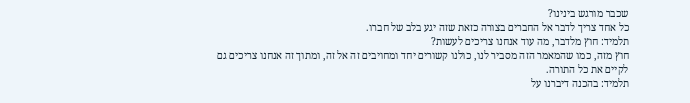שכבר מורגש בינינו?
כל אחד צריך לדבר אל החברים בצורה כזאת שזה יגע בלב של חברו.
תלמיד: חוץ מלדבר, מה עוד אנחנו צריכים לעשות?
חוץ מזה, כמו שהמאמר הזה מסביר לנו, כולנו קשורים יחד ומחויבים זה אל זה, ומתוך זה אנחנו צריכים גם לקיים את כל התורה.
תלמיד: בהכנה דיברנו על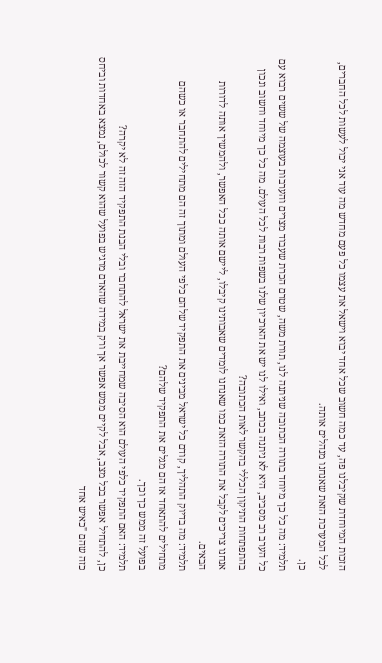הזכות המיוחדת שקיבלנו פה, עד כמה חשוב שכל אחד יבוא וישאל את עצמו כל פעם מחדש מה עוד אני יכול לעשות לכל החברים, לכל המערכת הזאת שאנחנו מנהלים אותה.
כן.
תלמיד: מה כל כך מיוחד בתורה הכתובה שניתנה לנו, תורת משה, שטרם הכרת שעבוד מצרים והערבות בעוצמה של ששים רבוא עם כל הערב רב מסביב, היא לא ניתנה בכתב, ואילו לנו יש את הארכיון שלנו בשפות רבות לכל העולם. מה כל כך מיוחד וחשוב ונכון בהתפתחות התיקון הכללי בהקשר לאות הכתובה?
אנחנו צריכים לקבל את התורה הזאת כמו שאנחנו לומדים שאבותינו קיבלו, ליישם אותה ככל האפשר, ולהמשיך אותה לדורות הבאים.
תלמיד: מה בדיוק התהליך, קודם כל ישראל מבינים את התפקיד שלהם כלפי העולם ומתוך זה הם מתחילים להתחבר או כשהם מתחילים להתאחד אז הם מגלים את התפקיד שלהם?
בפועל זה ממש כך וכך.
תלמיד: האם התפקיד כלפי העולם הוא הסיבה שמחייבת את ישראל להתחבר ובלי הבנת התפקיד הזה זה לא יקרה?
כן, להתחיל אפשר בכל מצב, אבל לקיים ממש אפשר אך ורק במידה שהאדם מרגיש בפועל שהוא קשור לכולם, נמצא באחדות וביחס כזה שהם "כאיש אחד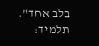בלב אחד".
תלמיד: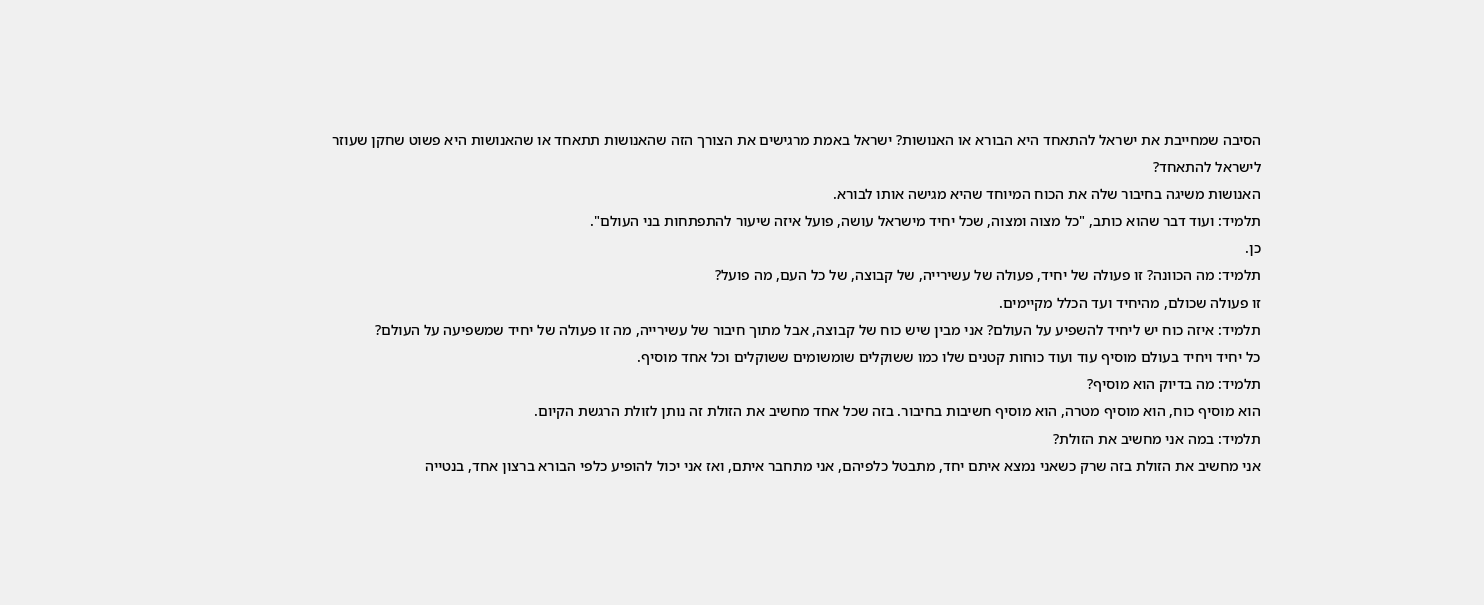הסיבה שמחייבת את ישראל להתאחד היא הבורא או האנושות? ישראל באמת מרגישים את הצורך הזה שהאנושות תתאחד או שהאנושות היא פשוט שחקן שעוזר לישראל להתאחד?
האנושות משיגה בחיבור שלה את הכוח המיוחד שהיא מגישה אותו לבורא.
תלמיד: ועוד דבר שהוא כותב, "כל מצוה ומצוה, שכל יחיד מישראל עושה, פועל איזה שיעור להתפתחות בני העולם".
כן.
תלמיד: מה הכוונה? זו פעולה של יחיד, פעולה של עשירייה, של קבוצה, של כל העם, מה פועל?
זו פעולה שכולם, מהיחיד ועד הכלל מקיימים.
תלמיד: איזה כוח יש ליחיד להשפיע על העולם? אני מבין שיש כוח של קבוצה, אבל מתוך חיבור של עשירייה, מה זו פעולה של יחיד שמשפיעה על העולם?
כל יחיד ויחיד בעולם מוסיף עוד ועוד כוחות קטנים שלו כמו ששוקלים שומשומים ששוקלים וכל אחד מוסיף.
תלמיד: מה בדיוק הוא מוסיף?
הוא מוסיף כוח, הוא מוסיף מטרה, הוא מוסיף חשיבות בחיבור. בזה שכל אחד מחשיב את הזולת זה נותן לזולת הרגשת הקיום.
תלמיד: במה אני מחשיב את הזולת?
אני מחשיב את הזולת בזה שרק כשאני נמצא איתם יחד, מתבטל כלפיהם, אני מתחבר איתם, ואז אני יכול להופיע כלפי הבורא ברצון אחד, בנטייה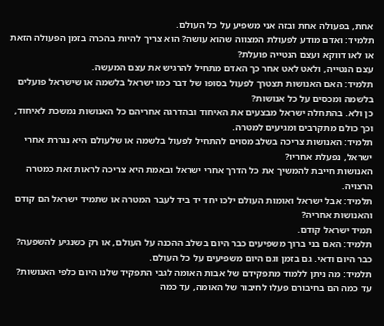אחת, בפעולה אחת ובזה אני משפיע על כל העולם.
תלמיד: ואדם מודע לפעולת המצווה שהוא עושה? הוא צריך להיות בהכרה בזמן הפעולה הזאת או לאו דווקא ועצם הנטייה פועלת?
עצם הנטייה, ולאט לאט אחר כך האדם מתחיל להרגיש את עצם המעשה.
תלמיד: האם האנושות תצטרך לפעול בסופו של דבר כמו ישראל בלשמה או שישראל פועלים בלשמה ומכסים על כל אנושות?
כן ולא. בהתחלה ישראל מבצעים את האיחוד ובהדרגה אחריהם כל האנושות נמשכת לאיחוד, וכך כולם מתקרבים ומגיעים למטרה.
תלמיד: האנושות צריכה בשלב מסוים להתחיל לפעול בלשמה או שלעולם היא נגררת אחרי ישראל, נפעלת אחריו?
האנושות חייבת להמשיך את כל הדרך אחרי ישראל ובאמת היא צריכה לראות זאת כמטרה הרצויה.
תלמיד: אבל ישראל ואומות העולם ילכו יחד יד ביד לעבר המטרה או שתמיד ישראל הם קודם והאנושות אחריה?
תמיד ישראל קודם.
תלמיד: האם בני ברוך משפיעים כבר היום בשלב ההכנה על העולם, או רק כשנגיע להשפעה?
כבר היום ודאי. גם בזמן וגם היום משפיעים על כל העולם.
תלמיד: מה ניתן ללמוד מתפקידם של אבות האומה לגבי התפקיד שלנו היום כלפי האנושות?
עד כמה הם בחיבורם פעלו לחיבור של האומה, עד כמה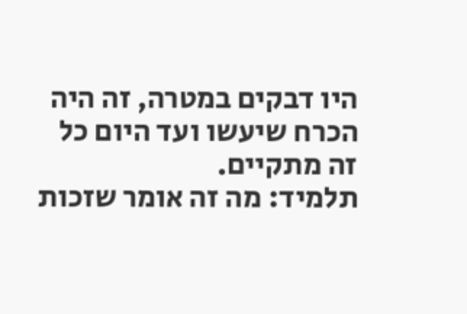היו דבקים במטרה, זה היה הכרח שיעשו ועד היום כל זה מתקיים.
תלמיד: מה זה אומר שזכות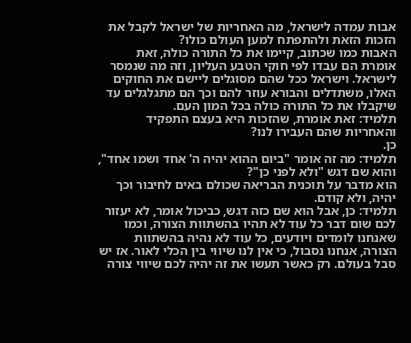אבות עמדה לישראל, מה האחריות של ישראל לקבל את הזכות הזאת ולהתפתח למען העולם כולו?
האבות כמו שכתוב, קיימו את כל התורה כולה, זאת אומרת הם עבדו לפי חוקי הטבע העליון, וזה מה שנמסר לישראל. וישראל ככל שהם מסוגלים ליישם את החוקים האלו, משתדלים והבורא עוזר להם וכך הם מתגלגלים עד שיקבלו את כל התורה כולה בכל המון העם.
תלמיד: זאת אומרת, שהזכות היא בעצם התפקיד והאחריות שהם העבירו לנו?
כן.
תלמיד: מה זה אומר "ביום ההוא יהיה ה' אחד ושמו אחד", והוא שם דגש "ולא לפני כן"?
הוא מדבר על תוכנית הבריאה שכולם באים לחיבור וכך יהיה, ולא קודם.
תלמיד: כן, אבל הוא שם כזה דגש, כביכול אומר, לא יעזור לכם שום דבר כל עוד לא תהיו בהשתוות הצורה, וכמו שאנחנו לומדים ויודעים, כל עוד לא נהיה בהשתוות הצורה, אנחנו נסבול, כי אין לנו שיווי בין הכלי לאור. אז יש סבל בעולם. רק כאשר תעשו את זה יהיה לכם שיווי צורה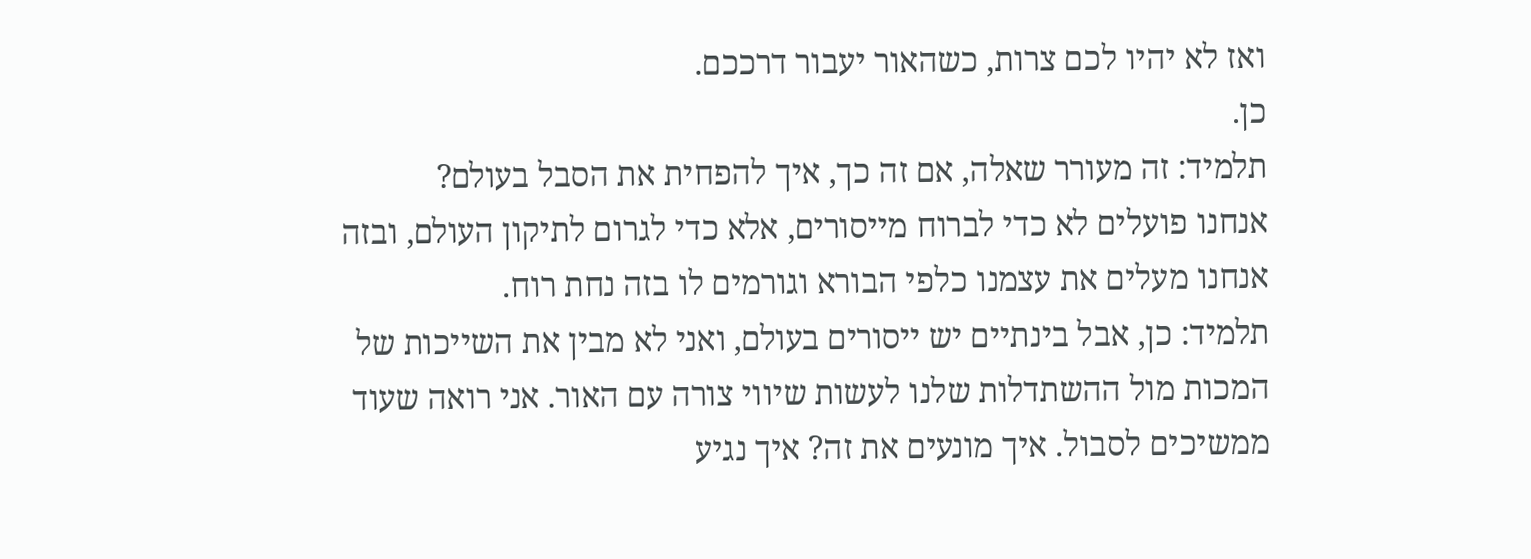ואז לא יהיו לכם צרות, כשהאור יעבור דרככם.
כן.
תלמיד: זה מעורר שאלה, אם זה כך, איך להפחית את הסבל בעולם?
אנחנו פועלים לא כדי לברוח מייסורים, אלא כדי לגרום לתיקון העולם, ובזה אנחנו מעלים את עצמנו כלפי הבורא וגורמים לו בזה נחת רוח.
תלמיד: כן, אבל בינתיים יש ייסורים בעולם, ואני לא מבין את השייכות של המכות מול ההשתדלות שלנו לעשות שיווי צורה עם האור. אני רואה שעוד ממשיכים לסבול. איך מונעים את זה? איך נגיע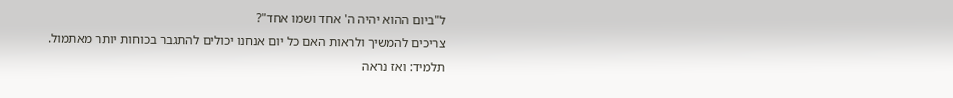ל"ביום ההוא יהיה ה' אחד ושמו אחד"?
צריכים להמשיך ולראות האם כל יום אנחנו יכולים להתגבר בכוחות יותר מאתמול.
תלמיד: ואז נראה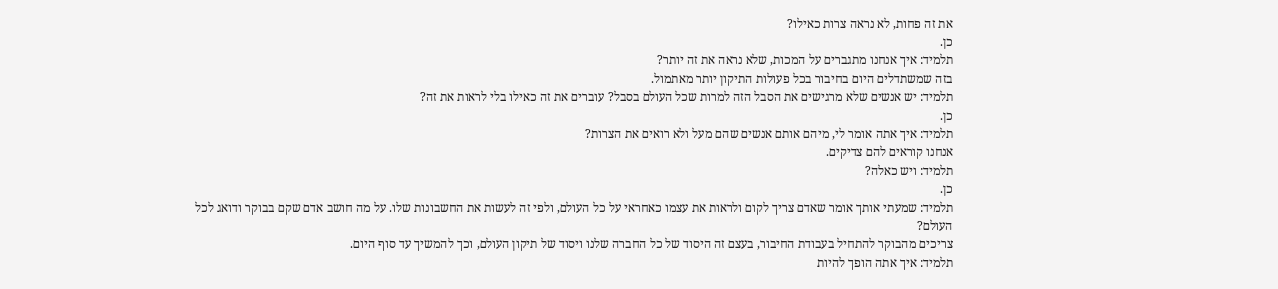את זה פחות, לא נראה צרות כאילו?
כן.
תלמיד: איך אנחנו מתגברים על המכות, שלא נראה את זה יותר?
בזה שמשתדלים היום בחיבור בכל פעולות התיקון יותר מאתמול.
תלמיד: יש אנשים שלא מרגישים את הסבל הזה למרות שכל העולם בסבל? עוברים את זה כאילו בלי לראות את זה?
כן.
תלמיד: איך אתה אומר לי, מיהם אותם אנשים שהם מעל ולא רואים את הצרות?
אנחנו קוראים להם צדיקים.
תלמיד: ויש כאלה?
כן.
תלמיד: שמעתי אותך אומר שאדם צריך לקום ולראות את עצמו כאחראי על כל העולם, ולפי זה לעשות את החשבונות שלו. על מה חושב אדם שקם בבוקר ודואג לכל העולם?
צריכים מהבוקר להתחיל בעבודת החיבור, בעצם זה היסוד של כל החברה שלנו ויסוד של תיקון העולם, וכך להמשיך עד סוף היום.
תלמיד: איך אתה הופך להיות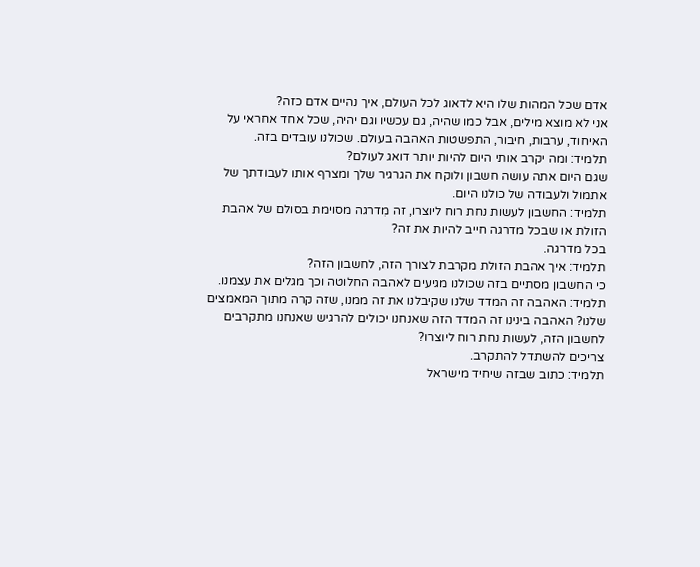אדם שכל המהות שלו היא לדאוג לכל העולם, איך נהיים אדם כזה?
אני לא מוצא מילים, אבל כמו שהיה, גם עכשיו וגם יהיה, שכל אחד אחראי על האיחוד, ערבות, חיבור, התפשטות האהבה בעולם. שכולנו עובדים בזה.
תלמיד: ומה יקרב אותי היום להיות יותר דואג לעולם?
שגם היום אתה עושה חשבון ולוקח את הגרגיר שלך ומצרף אותו לעבודתך של אתמול ולעבודה של כולנו היום.
תלמיד: החשבון לעשות נחת רוח ליוצרו, זה מִדרגה מסוימת בסולם של אהבת הזולת או שבכל מדרגה חייב להיות את זה?
בכל מדרגה.
תלמיד: איך אהבת הזולת מקרבת לצורך הזה, לחשבון הזה?
כי החשבון מסתיים בזה שכולנו מגיעים לאהבה החלוטה וכך מגלים את עצמנו.
תלמיד: האהבה זה המדד שלנו שקיבלנו את זה ממנו, שזה קרה מתוך המאמצים שלנו? האהבה בינינו זה המדד הזה שאנחנו יכולים להרגיש שאנחנו מתקרבים לחשבון הזה, לעשות נחת רוח ליוצרו?
צריכים להשתדל להתקרב.
תלמיד: כתוב שבזה שיחיד מישראל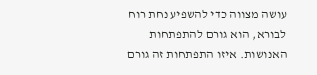עושה מצווה כדי להשפיע נחת רוח לבורא, הוא גורם להתפתחות האנושות. איזו התפתחות זה גורם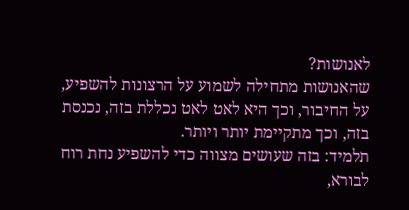לאנושות?
שהאנושות מתחילה לשמוע על הרצונות להשפיע, על החיבור, וכך היא לאט לאט נכללת בזה, נכנסת בזה, וכך מתקיימת יותר ויותר.
תלמיד: בזה שעושים מצווה כדי להשפיע נחת רוח לבורא,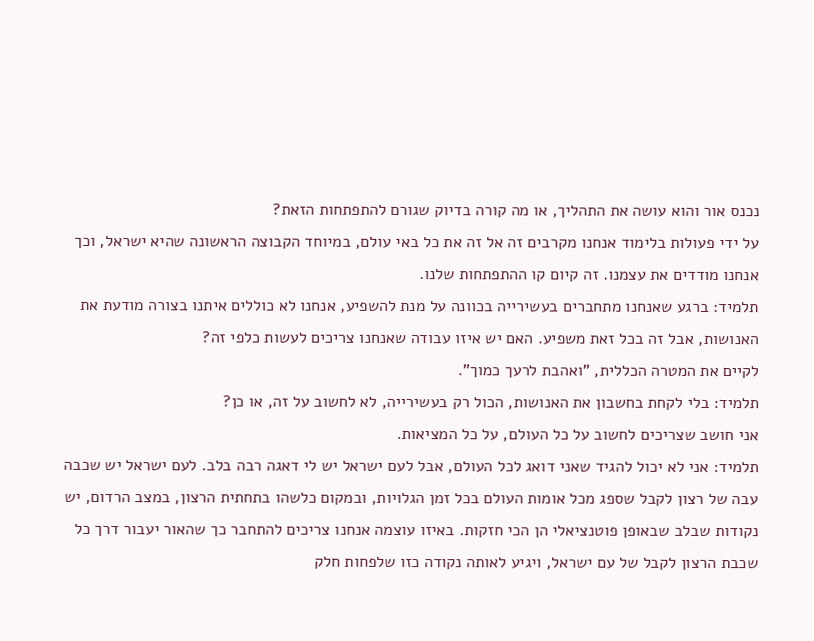נכנס אור והוא עושה את התהליך, או מה קורה בדיוק שגורם להתפתחות הזאת?
על ידי פעולות בלימוד אנחנו מקרבים זה אל זה את כל באי עולם, במיוחד הקבוצה הראשונה שהיא ישראל, וכך אנחנו מודדים את עצמנו. זה קיום קו ההתפתחות שלנו.
תלמיד: ברגע שאנחנו מתחברים בעשירייה בכוונה על מנת להשפיע, אנחנו לא כוללים איתנו בצורה מודעת את האנושות, אבל זה בכל זאת משפיע. האם יש איזו עבודה שאנחנו צריכים לעשות כלפי זה?
לקיים את המטרה הכללית, "ואהבת לרעך כמוך".
תלמיד: בלי לקחת בחשבון את האנושות, הכול רק בעשירייה, לא לחשוב על זה, או כן?
אני חושב שצריכים לחשוב על כל העולם, על כל המציאות.
תלמיד: אני לא יכול להגיד שאני דואג לכל העולם, אבל לעם ישראל יש לי דאגה רבה בלב. לעם ישראל יש שכבה עבה של רצון לקבל שספג מכל אומות העולם בכל זמן הגלויות, ובמקום כלשהו בתחתית הרצון, במצב הרדום, יש נקודות שבלב שבאופן פוטנציאלי הן הכי חזקות. באיזו עוצמה אנחנו צריכים להתחבר כך שהאור יעבור דרך כל שכבת הרצון לקבל של עם ישראל, ויגיע לאותה נקודה כזו שלפחות חלק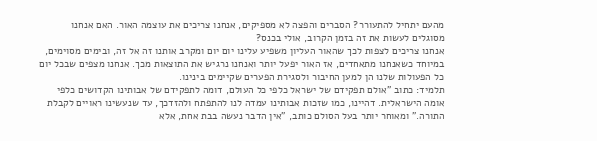מהעם יתחיל להתעורר? הסברים והפצה לא מספיקים, אנחנו צריכים את עוצמה האור. האם אנחנו מסוגלים לעשות את זה בזמן הקרוב, אולי בכנס?
אנחנו צריכים לצפות לכך שהאור העליון משפיע עלינו יום יום ומקרב אותנו זה אל זה, ובימים מסוימים, במיוחד כשאנחנו מתאחדים, אז האור יפעל יותר ואנחנו נרגיש את התוצאות מכך. אנחנו מצפים שבכל יום כל הפעולות שלנו הן למען החיבור ולסגירת הפערים שקיימים בינינו.
תלמיד: כתוב "אולם תפקידם של ישראל כלפי כל העולם, דומה לתפקידם של אבותינו הקדושים כלפי אומה הישראלית. דהיינו, כמו שזכות אבותינו עמדה לנו להתפתח ולהזדכך, עד שנעשינו ראויים לקבלת התורה." ומאוחר יותר בעל הסולם כותב, "אין הדבר נעשה בבת אחת, אלא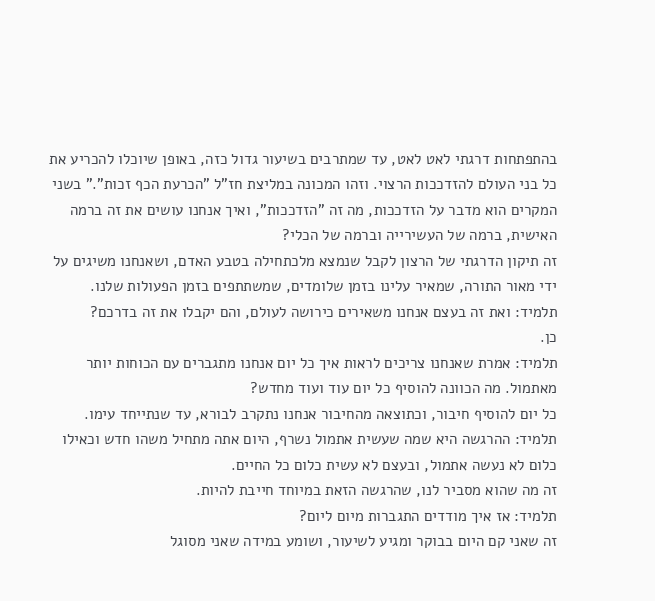בהתפתחות דרגתי לאט לאט, עד שמתרבים בשיעור גדול כזה, באופן שיוכלו להכריע את כל בני העולם להזדככות הרצוי. וזהו המכונה במליצת חז"ל "הכרעת הכף זכות"." בשני המקרים הוא מדבר על הזדככות, מה זה "הזדככות", ואיך אנחנו עושים את זה ברמה האישית, ברמה של העשירייה וברמה של הכלי?
זה תיקון הדרגתי של הרצון לקבל שנמצא מלכתחילה בטבע האדם, ושאנחנו משיגים על ידי מאור התורה, שמאיר עלינו בזמן שלומדים, שמשתתפים בזמן הפעולות שלנו.
תלמיד: ואת זה בעצם אנחנו משאירים כירושה לעולם, והם יקבלו את זה בדרכם?
כן.
תלמיד: אמרת שאנחנו צריכים לראות איך כל יום אנחנו מתגברים עם הכוחות יותר מאתמול. מה הכוונה להוסיף כל יום עוד ועוד מחדש?
כל יום להוסיף חיבור, וכתוצאה מהחיבור אנחנו נתקרב לבורא, עד שנתייחד עימו.
תלמיד: ההרגשה היא שמה שעשית אתמול נשרף, היום אתה מתחיל משהו חדש וכאילו כלום לא נעשה אתמול, ובעצם לא עשית כלום כל החיים.
זה מה שהוא מסביר לנו, שהרגשה הזאת במיוחד חייבת להיות.
תלמיד: אז איך מודדים התגברות מיום ליום?
זה שאני קם היום בבוקר ומגיע לשיעור, ושומע במידה שאני מסוגל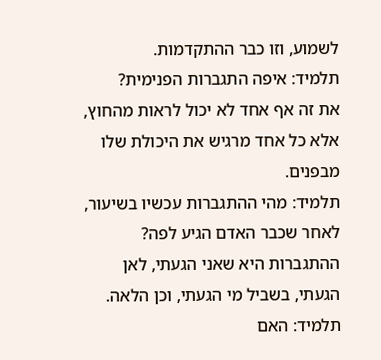לשמוע, וזו כבר ההתקדמות.
תלמיד: איפה התגברות הפנימית?
את זה אף אחד לא יכול לראות מהחוץ, אלא כל אחד מרגיש את היכולת שלו מבפנים.
תלמיד: מהי ההתגברות עכשיו בשיעור, לאחר שכבר האדם הגיע לפה?
ההתגברות היא שאני הגעתי, לאן הגעתי, בשביל מי הגעתי, וכן הלאה.
תלמיד: האם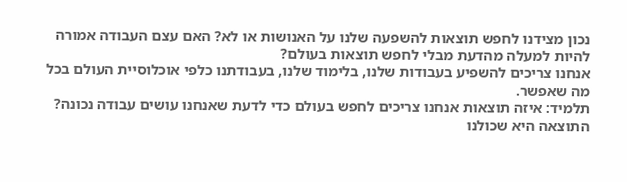נכון מצידנו לחפש תוצאות להשפעה שלנו על האנושות או לא? האם עצם העבודה אמורה להיות למעלה מהדעת מבלי לחפש תוצאות בעולם?
אנחנו צריכים להשפיע בעבודות שלנו, בלימוד שלנו, בעבודתנו כלפי אוכלוסיית העולם בכל מה שאפשר.
תלמיד: איזה תוצאות אנחנו צריכים לחפש בעולם כדי לדעת שאנחנו עושים עבודה נכונה?
התוצאה היא שכולנו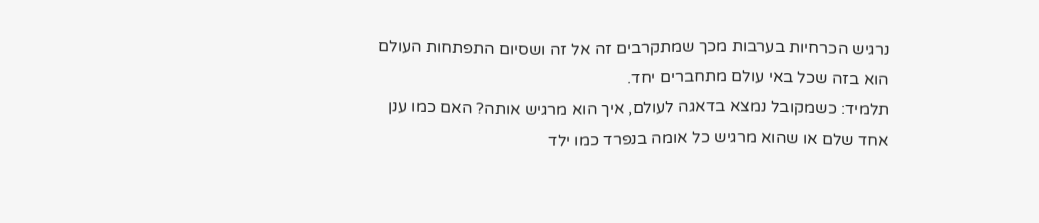נרגיש הכרחיות בערבות מכך שמתקרבים זה אל זה ושסיום התפתחות העולם הוא בזה שכל באי עולם מתחברים יחד.
תלמיד: כשמקובל נמצא בדאגה לעולם, איך הוא מרגיש אותה? האם כמו ענן אחד שלם או שהוא מרגיש כל אומה בנפרד כמו ילד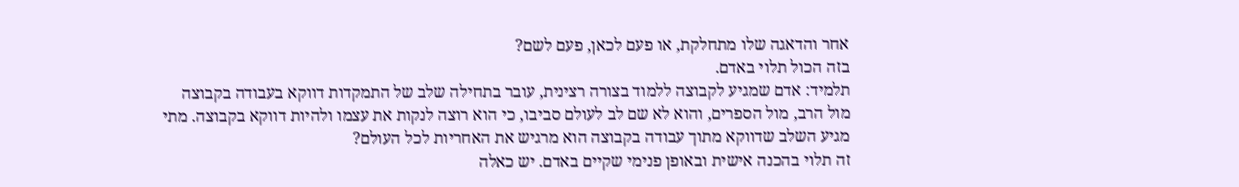אחר והדאגה שלו מתחלקת, או פעם לכאן, פעם לשם?
בזה הכול תלוי באדם.
תלמיד: אדם שמגיע לקבוצה ללמוד בצורה רצינית, עובר בתחילה שלב של התמקדות דווקא בעבודה בקבוצה מול הרב, מול הספרים, והוא לא שם לב לעולם סביבו, כי הוא רוצה לנקות את עצמו ולהיות דווקא בקבוצה. מתי מגיע השלב שדווקא מתוך עבודה בקבוצה הוא מרגיש את האחריות לכל העולם?
זה תלוי בהכנה אישית ובאופן פנימי שקיים באדם. יש כאלה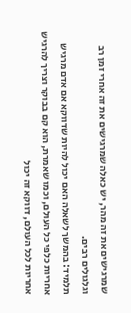שמרגישים את זה מהר, יש כאלה שמרגישים את זה אחרי זמן רב וגלגולים רבים.
תלמיד: בהמשך לשאלה האם יכול להיות שדווקא אם אדם מרגיש אחריות כלפי כל העולם, וכמו שאמרת, הוא קם בבוקר וצריך להרגיש אחריות לכל העולם, דווקא זה יכול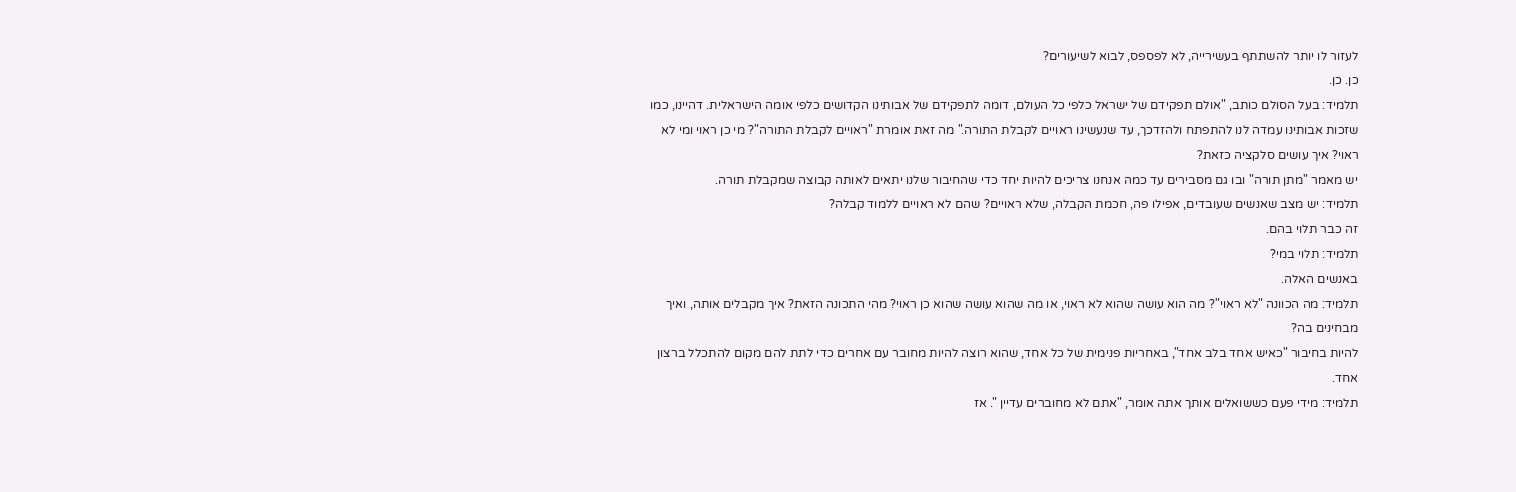לעזור לו יותר להשתתף בעשירייה, לא לפספס, לבוא לשיעורים?
כן. כן.
תלמיד: בעל הסולם כותב, "אולם תפקידם של ישראל כלפי כל העולם, דומה לתפקידם של אבותינו הקדושים כלפי אומה הישראלית. דהיינו, כמו שזכות אבותינו עמדה לנו להתפתח ולהזדכך, עד שנעשינו ראויים לקבלת התורה." מה זאת אומרת "ראויים לקבלת התורה"? מי כן ראוי ומי לא ראוי? איך עושים סלקציה כזאת?
יש מאמר "מתן תורה" ובו גם מסבירים עד כמה אנחנו צריכים להיות יחד כדי שהחיבור שלנו יתאים לאותה קבוצה שמקבלת תורה.
תלמיד: יש מצב שאנשים שעובדים, אפילו פה, חכמת הקבלה, שלא ראויים? שהם לא ראויים ללמוד קבלה?
זה כבר תלוי בהם.
תלמיד: תלוי במי?
באנשים האלה.
תלמיד: מה הכוונה "לא ראוי"? מה הוא עושה שהוא לא ראוי, או מה שהוא עושה שהוא כן ראוי? מהי התכונה הזאת? איך מקבלים אותה, ואיך מבחינים בה?
להיות בחיבור "כאיש אחד בלב אחד", באחריות פנימית של כל אחד, שהוא רוצה להיות מחובר עם אחרים כדי לתת להם מקום להתכלל ברצון אחד.
תלמיד: מידי פעם כששואלים אותך אתה אומר, "אתם לא מחוברים עדיין ". אז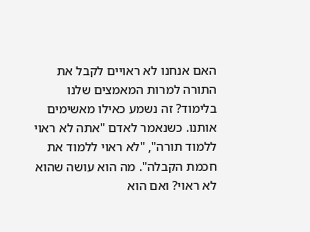האם אנחנו לא ראויים לקבל את התורה למרות המאמצים שלנו בלימוד? זה נשמע כאילו מאשימים אותנו. כשנאמר לאדם "אתה לא ראוי ללמוד תורה", "לא ראוי ללמוד את חכמת הקבלה". מה הוא עושה שהוא לא ראוי? ואם הוא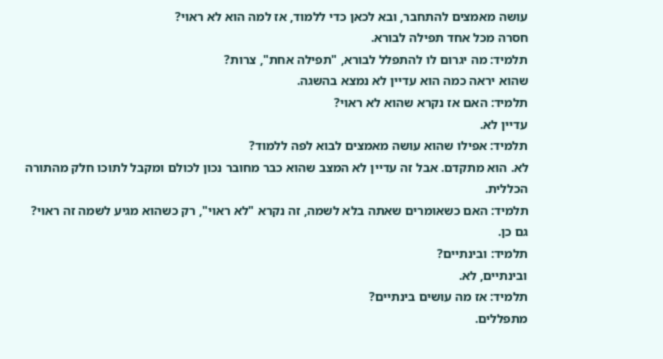עושה מאמצים להתחבר, ובא לכאן כדי ללמוד, אז למה הוא לא ראוי?
חסרה מכל אחד תפילה לבורא.
תלמיד: מה יגרום לו להתפלל לבורא, "תפילה אחת", צרות?
שהוא יראה כמה הוא עדיין לא נמצא בהשגה.
תלמיד: האם אז נקרא שהוא לא ראוי?
עדיין לא.
תלמיד: אפילו שהוא עושה מאמצים לבוא לפה ללמוד?
לא. הוא מתקדם. אבל זה עדיין לא המצב שהוא כבר מחובר נכון לכולם ומקבל לתוכו חלק מהתורה הכללית.
תלמיד: האם כשאומרים שאתה בלא לשמה, זה נקרא "לא ראוי", רק כשהוא מגיע לשמה זה ראוי?
גם כן.
תלמיד: ובינתיים?
ובינתיים, לא.
תלמיד: אז מה עושים בינתיים?
מתפללים.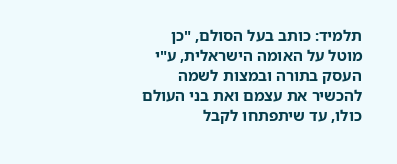תלמיד: כותב בעל הסולם, "כן מוטל על האומה הישראלית, ע"י העסק בתורה ובמצות לשמה להכשיר את עצמם ואת בני העולם כולו, עד שיתפתחו לקבל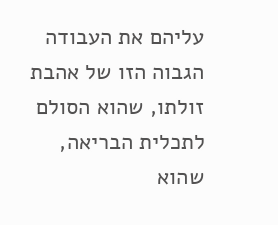עליהם את העבודה הגבוה הזו של אהבת זולתו, שהוא הסולם לתכלית הבריאה, שהוא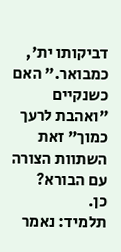דביקותו ית', כמבואר." האם כשנקיים "ואהבת לרעך כמוך" זאת השתוות הצורה עם הבורא?
כן.
תלמיד: נאמר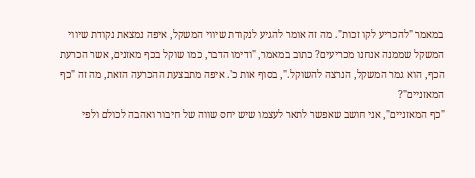במאמר "להכריע לקו זכות". מה זה אומר להגיע לנקודת שיווי המשקל, איפה נמצאת נקודת שיווי המשקל שממנה אנחנו מכריעים? כתוב במאמר, "ודימו הדבר, כמו שוקל בכף מאזנים, אשר הכרעת הכף, הוא גמר המשקל, הנרצה להשוקל.", בסוף אות כ'. איפה מתבצעת ההכרעה הזאת, מה זה "כף המאזניים"?
"כף המאזניים", אני חושב שאפשר לתאר לעצמו שיש יחס שווה של חיבור ואהבה לכולם ולפי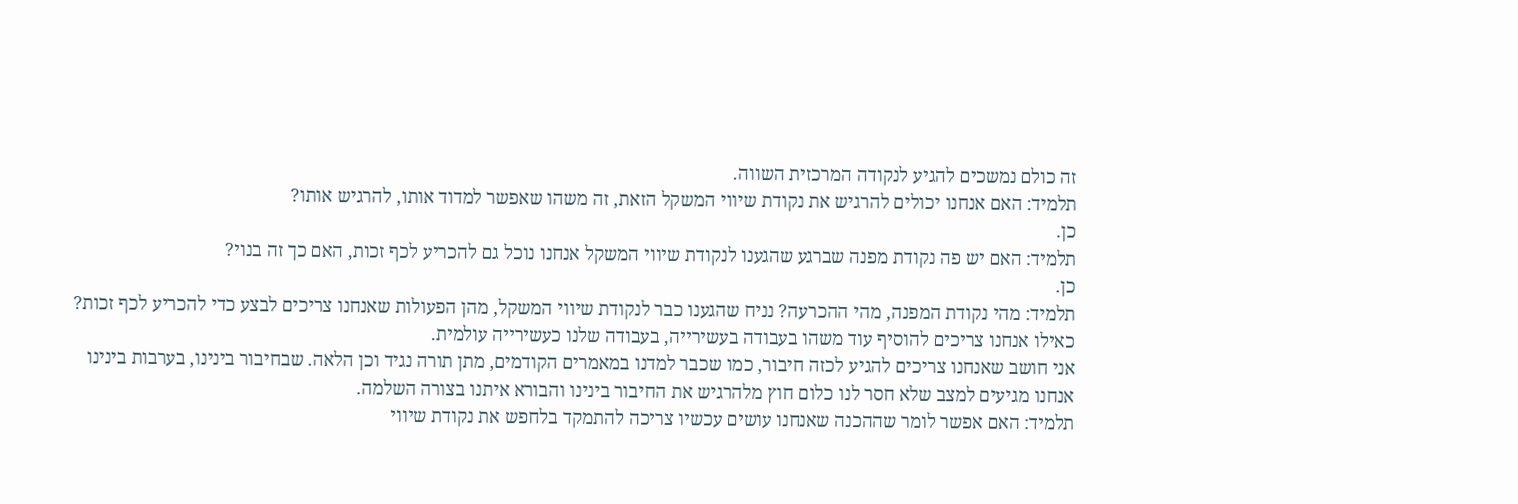זה כולם נמשכים להגיע לנקודה המרכזית השווה.
תלמיד: האם אנחנו יכולים להרגיש את נקודת שיווי המשקל הזאת, זה משהו שאפשר למדוד אותו, להרגיש אותו?
כן.
תלמיד: האם יש פה נקודת מפנה שברגע שהגענו לנקודת שיווי המשקל אנחנו נוכל גם להכריע לכף זכות, האם כך זה בנוי?
כן.
תלמיד: מהי נקודת המפנה, מהי ההכרעה? נניח שהגענו כבר לנקודת שיווי המשקל, מהן הפעולות שאנחנו צריכים לבצע כדי להכריע לכף זכות? כאילו אנחנו צריכים להוסיף עוד משהו בעבודה בעשירייה, בעבודה שלנו כעשירייה עולמית.
אני חושב שאנחנו צריכים להגיע לכזה חיבור, כמו שכבר למדנו במאמרים הקודמים, מתן תורה נגיד וכן הלאה. שבחיבור בינינו, בערבות בינינו אנחנו מגיעים למצב שלא חסר לנו כלום חוץ מלהרגיש את החיבור בינינו והבורא איתנו בצורה השלמה.
תלמיד: האם אפשר לומר שההכנה שאנחנו עושים עכשיו צריכה להתמקד בלחפש את נקודת שיווי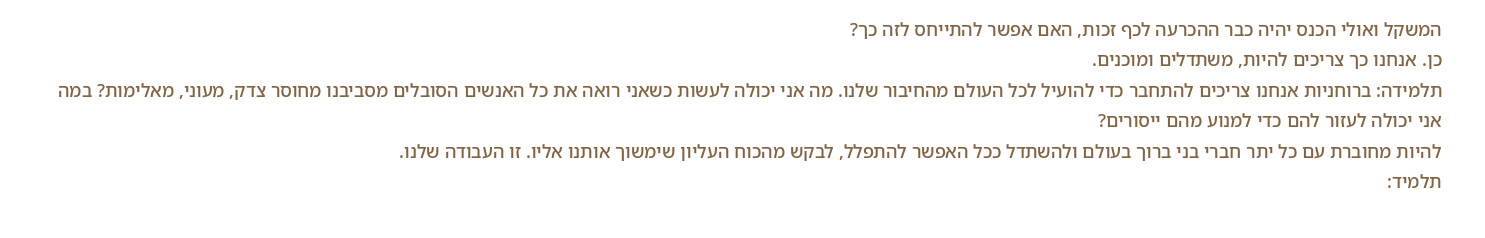המשקל ואולי הכנס יהיה כבר ההכרעה לכף זכות, האם אפשר להתייחס לזה כך?
כן. אנחנו כך צריכים להיות, משתדלים ומוכנים.
תלמידה: ברוחניות אנחנו צריכים להתחבר כדי להועיל לכל העולם מהחיבור שלנו. מה אני יכולה לעשות כשאני רואה את כל האנשים הסובלים מסביבנו מחוסר צדק, מעוני, מאלימות? במה אני יכולה לעזור להם כדי למנוע מהם ייסורים?
להיות מחוברת עם כל יתר חברי בני ברוך בעולם ולהשתדל ככל האפשר להתפלל, לבקש מהכוח העליון שימשוך אותנו אליו. זו העבודה שלנו.
תלמיד: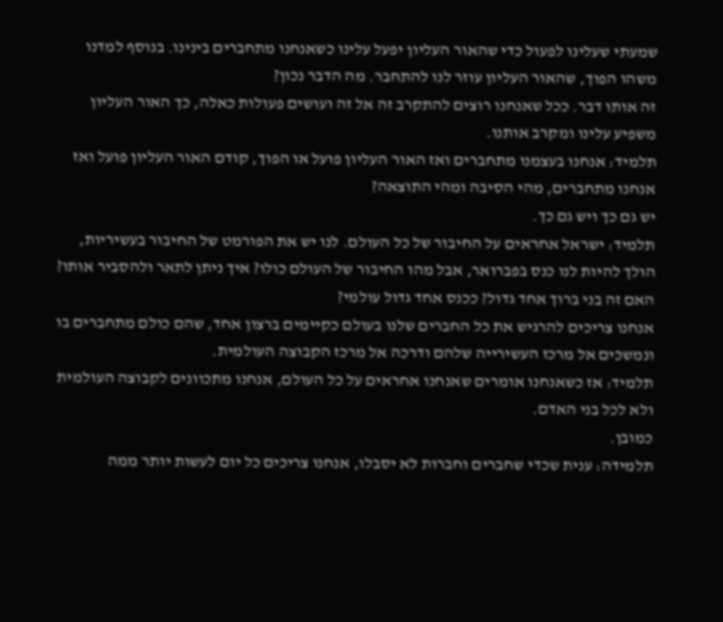שמעתי שעלינו לפעול כדי שהאור העליון יפעל עלינו כשאנחנו מתחברים בינינו. בנוסף למדנו משהו הפוך, שהאור העליון עוזר לנו להתחבר. מה הדבר נכון?
זה אותו דבר. ככל שאנחנו רוצים להתקרב זה אל זה ועושים פעולות כאלה, כך האור העליון משפיע עלינו ומקרב אותנו.
תלמיד: אנחנו בעצמנו מתחברים ואז האור העליון פועל או הפוך, קודם האור העליון פועל ואז אנחנו מתחברים, מהי הסיבה ומהי התוצאה?
יש גם כך ויש גם כך.
תלמיד: ישראל אחראים על החיבור של כל העולם. לנו יש את הפורמט של החיבור בעשיריות, הולך להיות לנו כנס בפברואר, אבל מהו החיבור של העולם כולו? איך ניתן לתאר ולהסביר אותו? האם זה בני ברוך אחד גדול? ככנס אחד גדול עולמי?
אנחנו צריכים להרגיש את כל החברים שלנו בעולם כקיימים ברצון אחד, שהם כולם מתחברים בו ונמשכים אל מרכז העשירייה שלהם ודרכה אל מרכז הקבוצה העולמית.
תלמיד: אז כשאנחנו אומרים שאנחנו אחראים על כל העולם, אנחנו מתכוונים לקבוצה העולמית ולא לכל בני האדם.
כמובן.
תלמידה: ענית שכדי שחברים וחברות לא יסבלו, אנחנו צריכים כל יום לעשות יותר ממה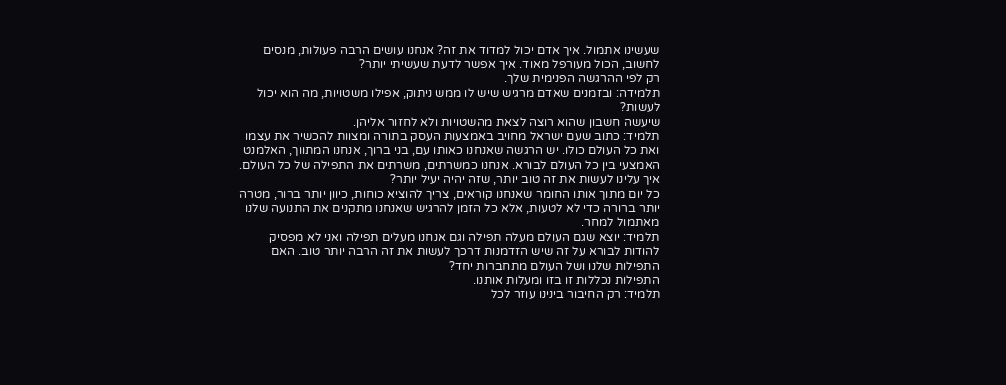שעשינו אתמול. איך אדם יכול למדוד את זה? אנחנו עושים הרבה פעולות, מנסים לחשוב, הכול מעורפל מאוד. איך אפשר לדעת שעשיתי יותר?
רק לפי ההרגשה הפנימית שלך.
תלמידה: ובזמנים שאדם מרגיש שיש לו ממש ניתוק, אפילו משטויות, מה הוא יכול לעשות?
שיעשה חשבון שהוא רוצה לצאת מהשטויות ולא לחזור אליהן.
תלמיד: כתוב שעם ישראל מחויב באמצעות העסק בתורה ומצוות להכשיר את עצמו ואת כל העולם כולו. יש הרגשה שאנחנו כאותו עם, בני ברוך, אנחנו המתווך, האלמנט האמצעי בין כל העולם לבורא. אנחנו כמשרתים, משרתים את התפילה של כל העולם. איך עלינו לעשות את זה טוב יותר, שזה יהיה יעיל יותר?
כל יום מתוך אותו החומר שאנחנו קוראים, צריך להוציא כוחות, כיוון יותר ברור, מטרה יותר ברורה כדי לא לטעות, אלא כל הזמן להרגיש שאנחנו מתקנים את התנועה שלנו מאתמול למחר.
תלמיד: יוצא שגם העולם מעלה תפילה וגם אנחנו מעלים תפילה ואני לא מפסיק להודות לבורא על זה שיש הזדמנות דרכך לעשות את זה הרבה יותר טוב. האם התפילות שלנו ושל העולם מתחברות יחד?
התפילות נכללות זו בזו ומעלות אותנו.
תלמיד: רק החיבור בינינו עוזר לכל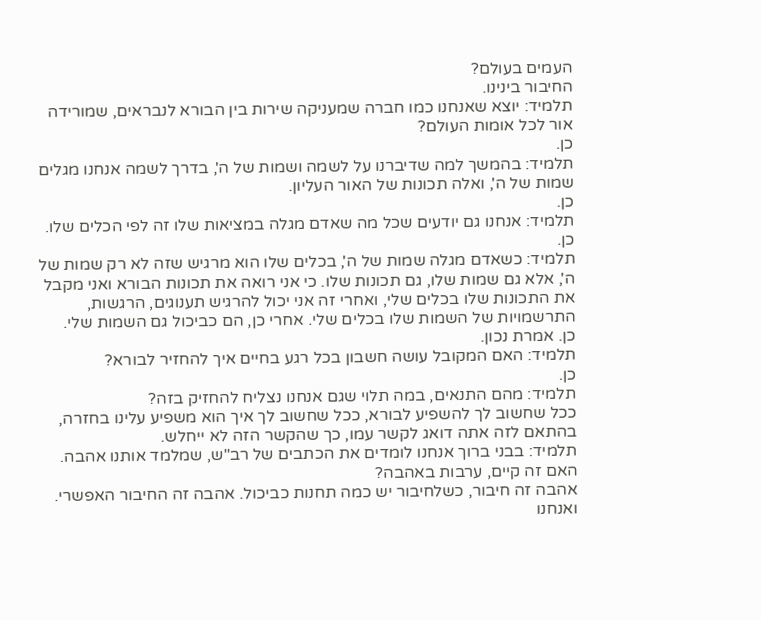העמים בעולם?
החיבור בינינו.
תלמיד: יוצא שאנחנו כמו חברה שמעניקה שירות בין הבורא לנבראים, שמורידה אור לכל אומות העולם?
כן.
תלמיד: בהמשך למה שדיברנו על לשמה ושמות של ה', בדרך לשמה אנחנו מגלים שמות של ה', ואלה תכונות של האור העליון.
כן.
תלמיד: אנחנו גם יודעים שכל מה שאדם מגלה במציאות שלו זה לפי הכלים שלו.
כן.
תלמיד: כשאדם מגלה שמות של ה', בכלים שלו הוא מרגיש שזה לא רק שמות של ה', אלא גם שמות שלו, גם תכונות שלו. כי אני רואה את תכונות הבורא ואני מקבל את התכונות שלו בכלים שלי, ואחרי זה אני יכול להרגיש תענוגים, הרגשות, התרשמויות של השמות שלו בכלים שלי. אחרי כן, הם כביכול גם השמות שלי.
כן. אמרת נכון.
תלמיד: האם המקובל עושה חשבון בכל רגע בחיים איך להחזיר לבורא?
כן.
תלמיד: מהם התנאים, במה תלוי שגם אנחנו נצליח להחזיק בזה?
ככל שחשוב לך להשפיע לבורא, ככל שחשוב לך איך הוא משפיע עלינו בחזרה, בהתאם לזה אתה דואג לקשר עמו, כך שהקשר הזה לא ייחלש.
תלמיד: בבני ברוך אנחנו לומדים את הכתבים של רב"ש, שמלמד אותנו אהבה. האם זה קיים, ערבות באהבה?
אהבה זה חיבור, כשלחיבור יש כמה תחנות כביכול. אהבה זה החיבור האפשרי. ואנחנו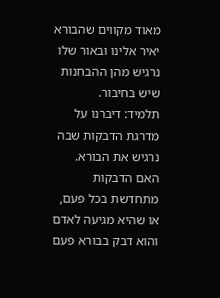מאוד מקווים שהבורא יאיר אלינו ובאור שלו נרגיש מהן ההבחנות שיש בחיבור.
תלמיד: דיברנו על מדרגת הדבקות שבה נרגיש את הבורא. האם הדבקות מתחדשת בכל פעם, או שהיא מגיעה לאדם והוא דבק בבורא פעם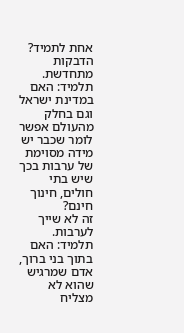אחת לתמיד?
הדבקות מתחדשת.
תלמיד: האם במדינת ישראל וגם בחלק מהעולם אפשר לומר שכבר יש מידה מסוימת של ערבות בכך שיש בתי חולים, חינוך חינם?
זה לא שייך לערבות.
תלמיד: האם בתוך בני ברוך, אדם שמרגיש שהוא לא מצליח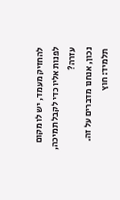להחזיק מעמד, יש לו מקום לפנות אליו כדי לקבל תמיכה, עזרה?
נכון, אנחנו מדברים על זה.
תלמיד: חוץ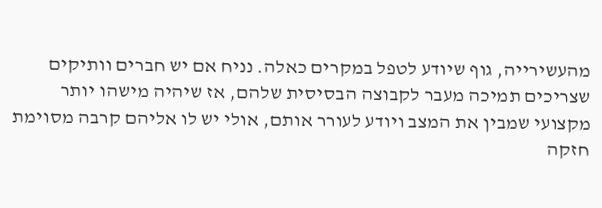מהעשירייה, גוף שיודע לטפל במקרים כאלה. נניח אם יש חברים וותיקים שצריכים תמיכה מעבר לקבוצה הבסיסית שלהם, אז שיהיה מישהו יותר מקצועי שמבין את המצב ויודע לעורר אותם, אולי יש לו אליהם קרבה מסוימת חזקה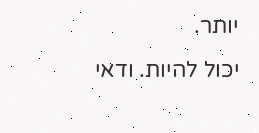יותר.
יכול להיות. ודאי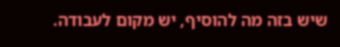שיש בזה מה להוסיף, יש מקום לעבודה.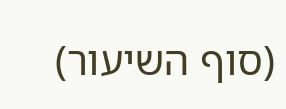(סוף השיעור)